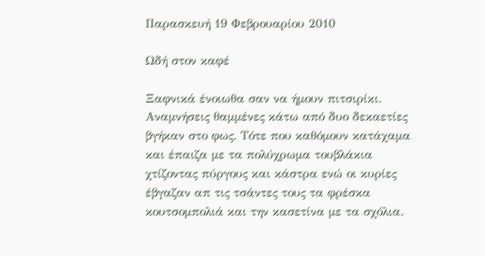Παρασκευή 19 Φεβρουαρίου 2010

Ωδή στον καφέ

Ξαφνικά ένοιωθα σαν να ήμουν πιτσιρίκι. Αναμνήσεις θαμμένες κάτω από δυο δεκαετίες βγήκαν στο φως. Τότε που καθόμουν κατάχαμα και έπαιζα με τα πολύχρωμα τουβλάκια χτίζοντας πύργους και κάστρα ενώ οι κυρίες έβγαζαν απ τις τσάντες τους τα φρέσκα κουτσομπολιά και την κασετίνα με τα σχόλια.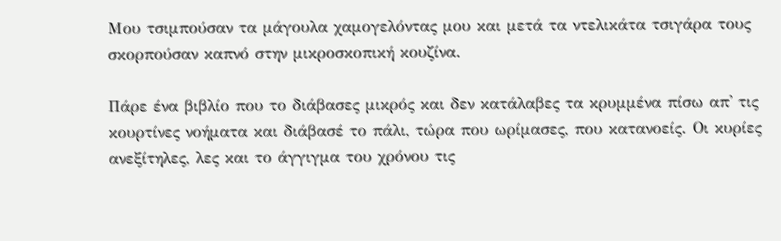Μου τσιμπούσαν τα μάγουλα χαμογελόντας μου και μετά τα ντελικάτα τσιγάρα τους σκορπούσαν καπνό στην μικροσκοπική κουζίνα.

Πάρε ένα βιβλίο που το διάβασες μικρός και δεν κατάλαβες τα κρυμμένα πίσω απ' τις κουρτίνες νοήματα και διάβασέ το πάλι, τώρα που ωρίμασες, που κατανοείς. Οι κυρίες ανεξίτηλες, λες και το άγγιγμα του χρόνου τις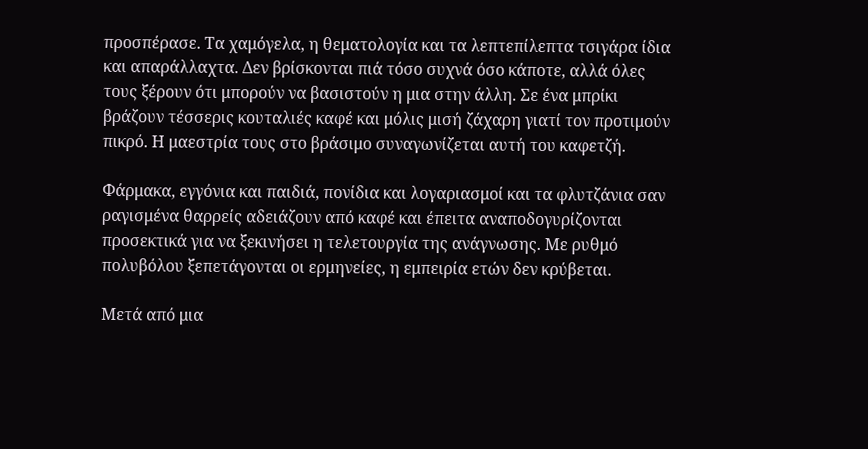προσπέρασε. Τα χαμόγελα, η θεματολογία και τα λεπτεπίλεπτα τσιγάρα ίδια και απαράλλαχτα. Δεν βρίσκονται πιά τόσο συχνά όσο κάποτε, αλλά όλες τους ξέρουν ότι μπορούν να βασιστούν η μια στην άλλη. Σε ένα μπρίκι βράζουν τέσσερις κουταλιές καφέ και μόλις μισή ζάχαρη γιατί τον προτιμούν πικρό. Η μαεστρία τους στο βράσιμο συναγωνίζεται αυτή του καφετζή.

Φάρμακα, εγγόνια και παιδιά, πονίδια και λογαριασμοί και τα φλυτζάνια σαν ραγισμένα θαρρείς αδειάζουν από καφέ και έπειτα αναποδογυρίζονται προσεκτικά για να ξεκινήσει η τελετουργία της ανάγνωσης. Με ρυθμό πολυβόλου ξεπετάγονται οι ερμηνείες, η εμπειρία ετών δεν κρύβεται.

Μετά από μια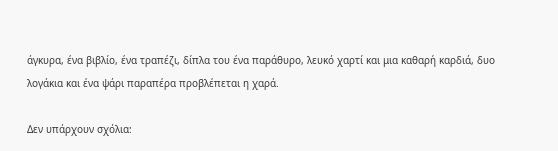άγκυρα, ένα βιβλίο, ένα τραπέζι, δίπλα του ένα παράθυρο, λευκό χαρτί και μια καθαρή καρδιά, δυο λογάκια και ένα ψάρι παραπέρα προβλέπεται η χαρά.

Δεν υπάρχουν σχόλια: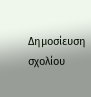Δημοσίευση σχολίου